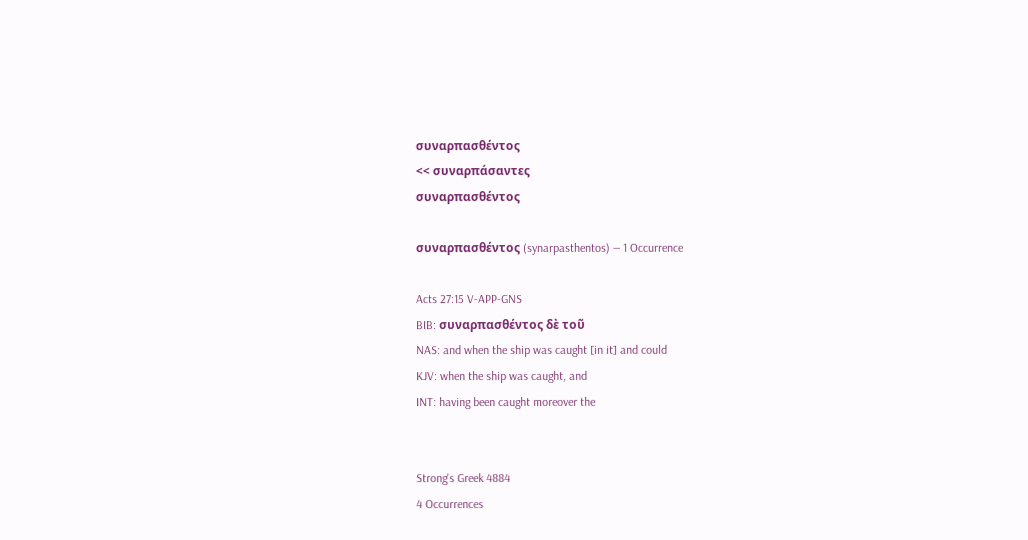συναρπασθέντος
<< συναρπάσαντες
συναρπασθέντος

συναρπασθέντος (synarpasthentos) — 1 Occurrence

Acts 27:15 V-APP-GNS
BIB: συναρπασθέντος δὲ τοῦ
NAS: and when the ship was caught [in it] and could
KJV: when the ship was caught, and
INT: having been caught moreover the


Strong's Greek 4884
4 Occurrences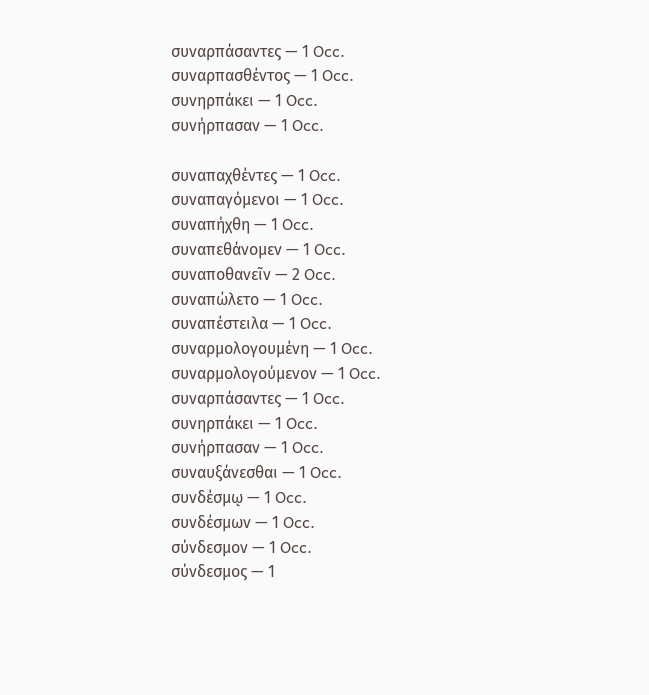συναρπάσαντες — 1 Occ.
συναρπασθέντος — 1 Occ.
συνηρπάκει — 1 Occ.
συνήρπασαν — 1 Occ.

συναπαχθέντες — 1 Occ.
συναπαγόμενοι — 1 Occ.
συναπήχθη — 1 Occ.
συναπεθάνομεν — 1 Occ.
συναποθανεῖν — 2 Occ.
συναπώλετο — 1 Occ.
συναπέστειλα — 1 Occ.
συναρμολογουμένη — 1 Occ.
συναρμολογούμενον — 1 Occ.
συναρπάσαντες — 1 Occ.
συνηρπάκει — 1 Occ.
συνήρπασαν — 1 Occ.
συναυξάνεσθαι — 1 Occ.
συνδέσμῳ — 1 Occ.
συνδέσμων — 1 Occ.
σύνδεσμον — 1 Occ.
σύνδεσμος — 1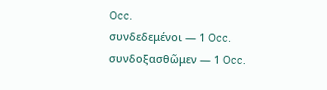Occ.
συνδεδεμένοι — 1 Occ.
συνδοξασθῶμεν — 1 Occ.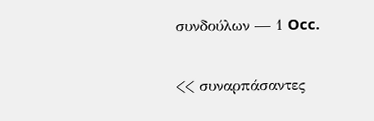συνδούλων — 1 Occ.


<< συναρπάσαντες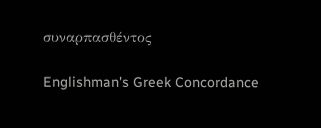συναρπασθέντος

Englishman's Greek Concordance